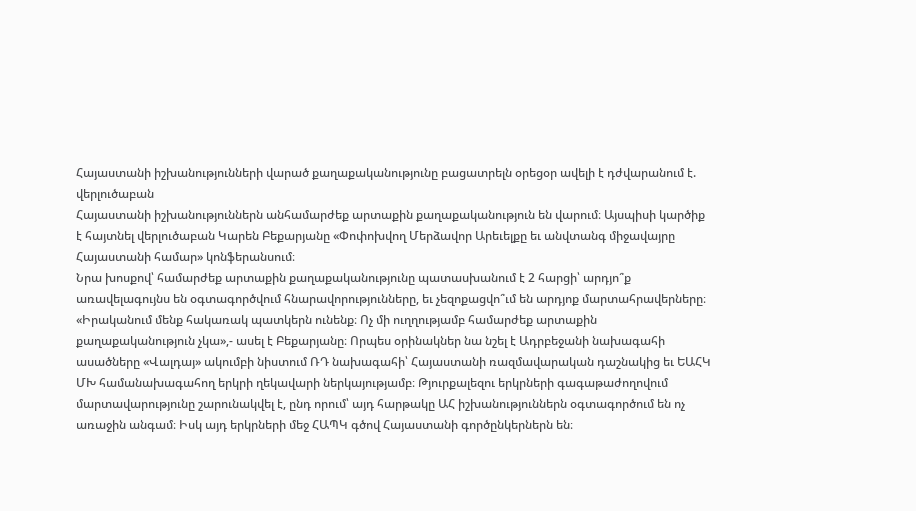Հայաստանի իշխանությունների վարած քաղաքականությունը բացատրելն օրեցօր ավելի է դժվարանում է. վերլուծաբան
Հայաստանի իշխանություններն անհամարժեք արտաքին քաղաքականություն են վարում։ Այսպիսի կարծիք է հայտնել վերլուծաբան Կարեն Բեքարյանը «Փոփոխվող Մերձավոր Արեւելքը եւ անվտանգ միջավայրը Հայաստանի համար» կոնֆերանսում։
Նրա խոսքով՝ համարժեք արտաքին քաղաքականությունը պատասխանում է 2 հարցի՝ արդյո՞ք առավելագույնս են օգտագործվում հնարավորությունները, եւ չեզոքացվո՞ւմ են արդյոք մարտահրավերները։ «Իրականում մենք հակառակ պատկերն ունենք։ Ոչ մի ուղղությամբ համարժեք արտաքին քաղաքականություն չկա»,- ասել է Բեքարյանը։ Որպես օրինակներ նա նշել է Ադրբեջանի նախագահի ասածները «Վալդայ» ակումբի նիստում ՌԴ նախագահի՝ Հայաստանի ռազմավարական դաշնակից եւ ԵԱՀԿ ՄԽ համանախագահող երկրի ղեկավարի ներկայությամբ։ Թյուրքալեզու երկրների գագաթաժողովում մարտավարությունը շարունակվել է, ընդ որում՝ այդ հարթակը ԱՀ իշխանություններն օգտագործում են ոչ առաջին անգամ։ Իսկ այդ երկրների մեջ ՀԱՊԿ գծով Հայաստանի գործընկերներն են։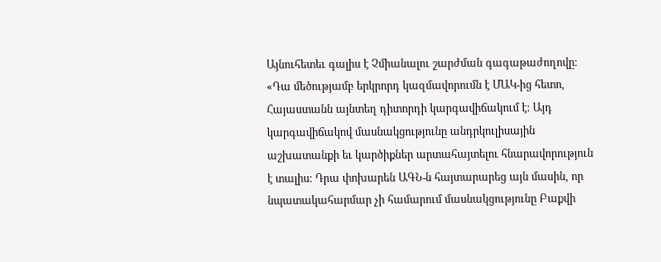Այնուհետեւ գալիս է Չմիանալու շարժման գագաթաժողովը։ «Դա մեծությամբ երկրորդ կազմավորումն է ՄԱԿ-ից հետո, Հայաստանն այնտեղ դիտորդի կարգավիճակում է։ Այդ կարգավիճակով մասնակցությունը անդրկուլիսային աշխատանքի եւ կարծիքներ արտահայտելու հնարավորություն է տալիս։ Դրա փոխարեն ԱԳՆ-ն հայտարարեց այն մասին, որ նպատակահարմար չի համարում մասնակցությունը Բաքվի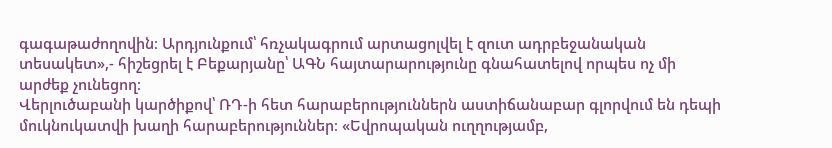գագաթաժողովին։ Արդյունքում՝ հռչակագրում արտացոլվել է զուտ ադրբեջանական տեսակետ»,- հիշեցրել է Բեքարյանը՝ ԱԳՆ հայտարարությունը գնահատելով որպես ոչ մի արժեք չունեցող։
Վերլուծաբանի կարծիքով՝ ՌԴ-ի հետ հարաբերություններն աստիճանաբար գլորվում են դեպի մուկնուկատվի խաղի հարաբերություններ։ «Եվրոպական ուղղությամբ,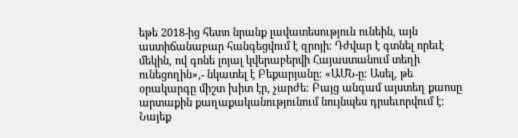եթե 2018-ից հետո նրանք լավատեսություն ունեին, այն աստիճանաբար հանգեցվում է զրոյի։ Դժվար է գտնել որեւէ մեկին, ով գոնե լոյալ կվերաբերվի Հայաստանում տեղի ունեցողին»,- նկատել է Բեքարյանը։ «ԱՄՆ-ը։ Ասել, թե օրակարգը միշտ խիտ էր, չարժե։ Բայց անգամ այստեղ քաոսը արտաքին քաղաքականությունում նույնպես դրսեւորվում է։ Նայեք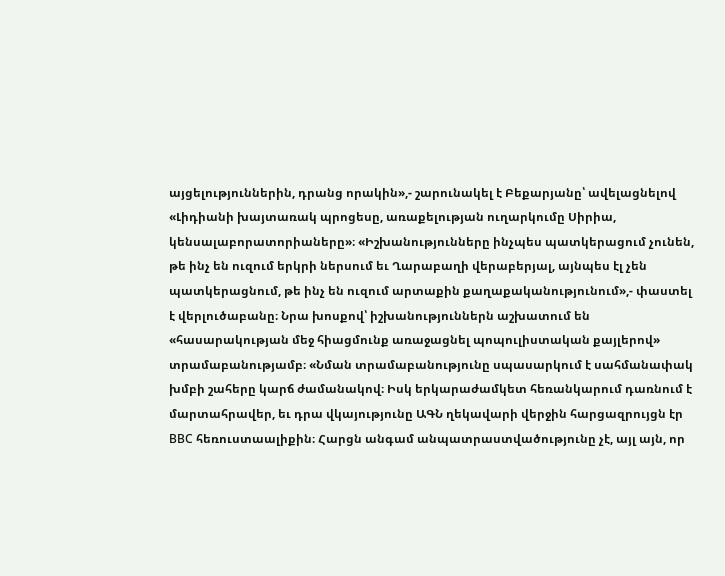այցելություններին, դրանց որակին»,- շարունակել է Բեքարյանը՝ ավելացնելով «Լիդիանի խայտառակ պրոցեսը, առաքելության ուղարկումը Սիրիա, կենսալաբորատորիաները»։ «Իշխանությունները ինչպես պատկերացում չունեն, թե ինչ են ուզում երկրի ներսում եւ Ղարաբաղի վերաբերյալ, այնպես էլ չեն պատկերացնում, թե ինչ են ուզում արտաքին քաղաքականությունում»,- փաստել է վերլուծաբանը։ Նրա խոսքով՝ իշխանություններն աշխատում են «հասարակության մեջ հիացմունք առաջացնել պոպուլիստական քայլերով» տրամաբանությամբ։ «Նման տրամաբանությունը սպասարկում է սահմանափակ խմբի շահերը կարճ ժամանակով։ Իսկ երկարաժամկետ հեռանկարում դառնում է մարտահրավեր, եւ դրա վկայությունը ԱԳՆ ղեկավարի վերջին հարցազրույցն էր ВВС հեռուստաալիքին։ Հարցն անգամ անպատրաստվածությունը չէ, այլ այն, որ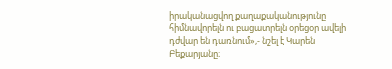իրականացվող քաղաքականությունը հիմնավորելն ու բացատրելն օրեցօր ավելի դժվար են դառնում»,- նշել է Կարեն Բեքարյանը։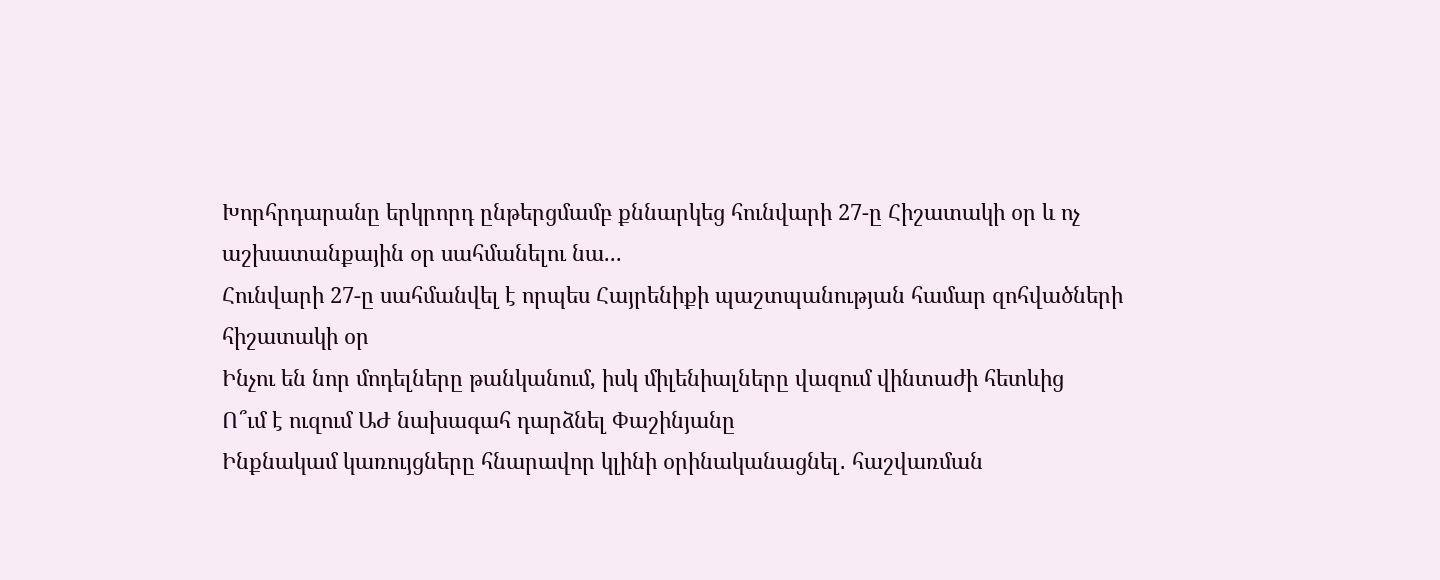Խորհրդարանը երկրորդ ընթերցմամբ քննարկեց հունվարի 27-ը Հիշատակի օր և ոչ աշխատանքային օր սահմանելու նա...
Հունվարի 27-ը սահմանվել է որպես Հայրենիքի պաշտպանության համար զոհվածների հիշատակի օր
Ինչու են նոր մոդելները թանկանում, իսկ միլենիալները վազում վինտաժի հետևից
Ո՞ւմ է ուզում ԱԺ նախագահ դարձնել Փաշինյանը
Ինքնակամ կառույցները հնարավոր կլինի օրինականացնել․ հաշվառման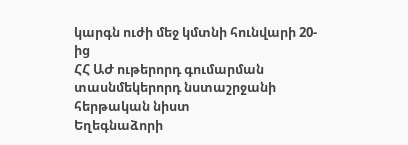կարգն ուժի մեջ կմտնի հունվարի 20-ից
ՀՀ ԱԺ ութերորդ գումարման տասնմեկերորդ նստաշրջանի հերթական նիստ
Եղեգնաձորի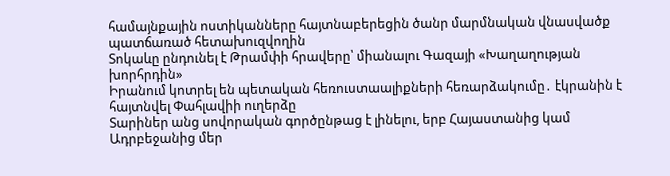համայնքային ոստիկանները հայտնաբերեցին ծանր մարմնական վնասվածք պատճառած հետախուզվողին
Տոկաևը ընդունել է Թրամփի հրավերը՝ միանալու Գազայի «Խաղաղության խորհրդին»
Իրանում կոտրել են պետական հեռուստաալիքների հեռարձակումը․ էկրանին է հայտնվել Փահլավիի ուղերձը
Տարիներ անց սովորական գործընթաց է լինելու, երբ Հայաստանից կամ Ադրբեջանից մեր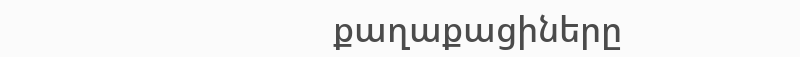քաղաքացիները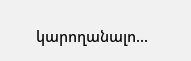կարողանալո...